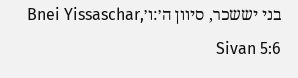בני יששכר, סיוון ה׳:ו׳Bnei Yissaschar, Sivan 5:6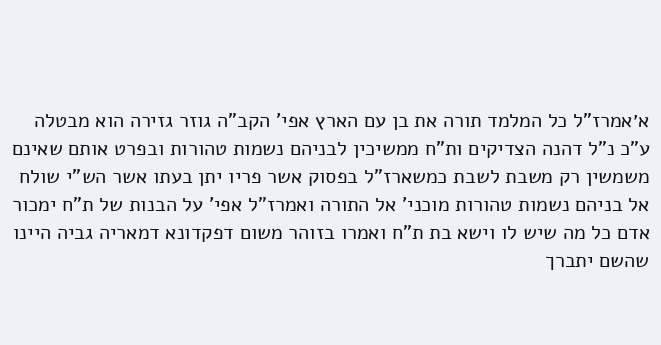א׳אמרז"ל כל המלמד תורה את בן עם הארץ אפי' הקב"ה גוזר גזירה הוא מבטלה ע"כ נ"ל דהנה הצדיקים ות"ח ממשיכין לבניהם נשמות טהורות ובפרט אותם שאינם משמשין רק משבת לשבת כמשארז"ל בפסוק אשר פריו יתן בעתו אשר הש"י שולח אל בניהם נשמות טהורות מוכני' אל התורה ואמרז"ל אפי' על הבנות של ת"ח ימכור אדם כל מה שיש לו וישא בת ת"ח ואמרו בזוהר משום דפקדונא דמאריה גביה היינו שהשם יתברך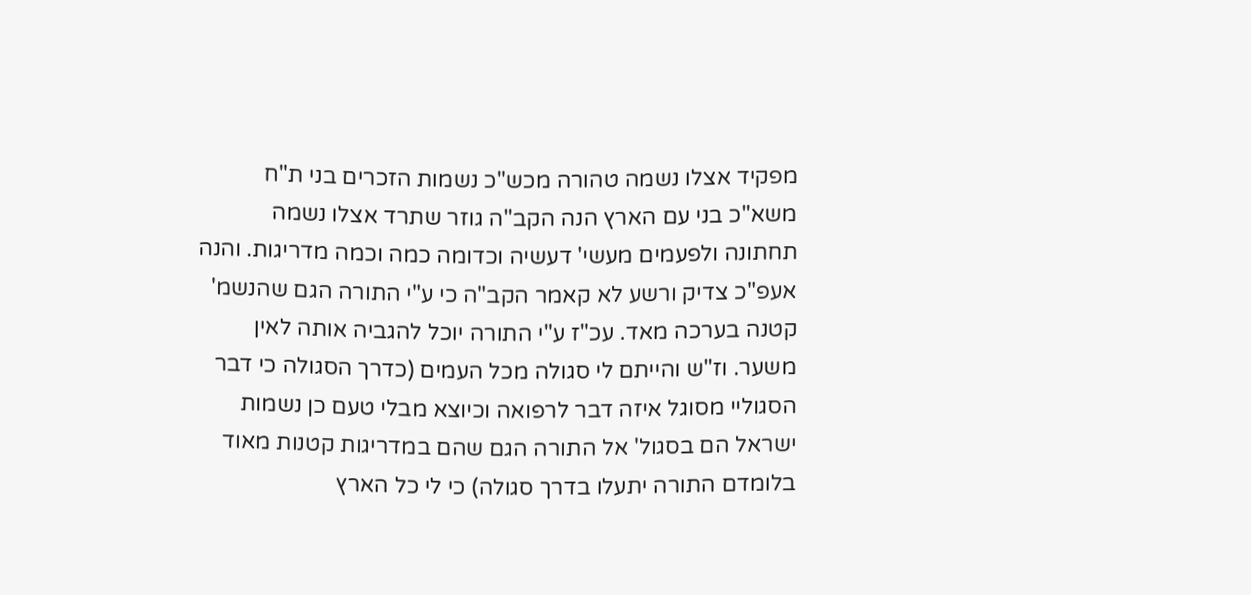מפקיד אצלו נשמה טהורה מכש"כ נשמות הזכרים בני ת"ח משא"כ בני עם הארץ הנה הקב"ה גוזר שתרד אצלו נשמה תחתונה ולפעמים מעשי' דעשיה וכדומה כמה וכמה מדריגות. והנה אעפ"כ צדיק ורשע לא קאמר הקב"ה כי ע"י התורה הגם שהנשמ' קטנה בערכה מאד. עכ"ז ע"י התורה יוכל להגביה אותה לאין משער. וז"ש והייתם לי סגולה מכל העמים (כדרך הסגולה כי דבר הסגוליי מסוגל איזה דבר לרפואה וכיוצא מבלי טעם כן נשמות ישראל הם בסגול' אל התורה הגם שהם במדריגות קטנות מאוד בלומדם התורה יתעלו בדרך סגולה) כי לי כל הארץ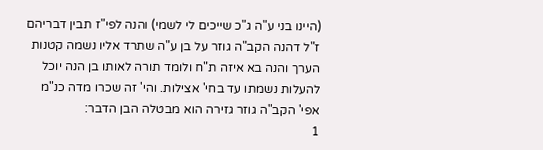(היינו בני ע"ה ג"כ שייכים לי לשמי) והנה לפי"ז תבין דבריהם ז"ל דהנה הקב"ה גוזר על בן ע"ה שתרד אליו נשמה קטנות הערך והנה בא איזה ת"ח ולומד תורה לאותו בן הנה יוכל להעלות נשמתו עד בחי' אצילות. והי' זה שכרו מדה כנ"מ אפי' הקב"ה גוזר גזירה הוא מבטלה הבן הדבר:
1